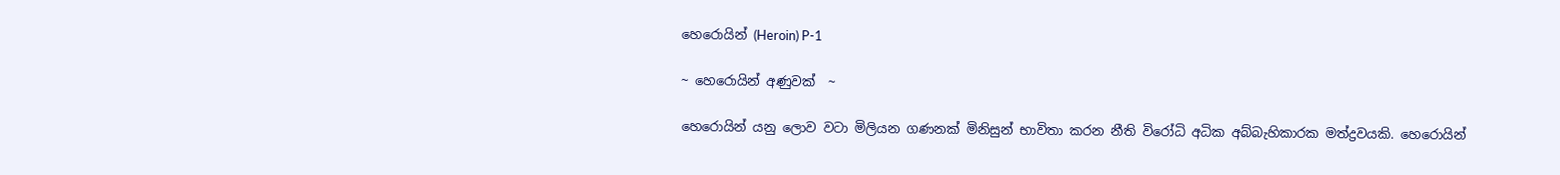හෙරෙ‍ායින් (Heroin) P-1

~ හෙරොයින් අණුවක්  ~

හෙර‍ොයින් යනු ලොව වටා මිලියන ගණනක් මිනිසුන් භාවිතා කරන නීති විර‍ෝධි අධික අබ්බැහිකාරක මත්ද්‍රවයකි. හෙරෙ‍ායින්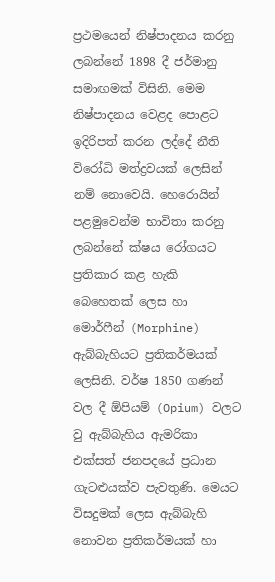ප්‍රථමයෙන් නිෂ්පාදනය කරනු ලබන්නේ 1898 දී ජර්මානු සමාඟමක් විසිනි. මෙම නිෂ්පාදනය වෙළද පොළට ඉදිරිපත් කරන ලද්දේ නීති වි‍රෝධි මත්ද්‍රවයක් ලෙසින් නම් නොවෙයි. හෙර‍ොයින් පළමුවෙන්ම භාවිතා කරනු ලබන්න‍ේ ක්ෂය ර‍ෝගයට ප්‍රතිකාර කළ හැකි බෙහෙතක් ලෙස හා මොර්ෆීන් (Morphine) ඇබ්බැහියට ප්‍රතිකර්මයක් ලෙසිනි. වර්ෂ 1850 ගණන් වල දී ඕපියම් (Opium) වලට වු ඇබ්බැහිය ඇමරිකා එක්සත් ජනපදයේ ප්‍රධාන ගැටළුයක්ව පැවතුණි. මෙයට විසදුමක් ලෙස ඇබ්බැහි නොවන ප්‍රතිකර්මයක් හා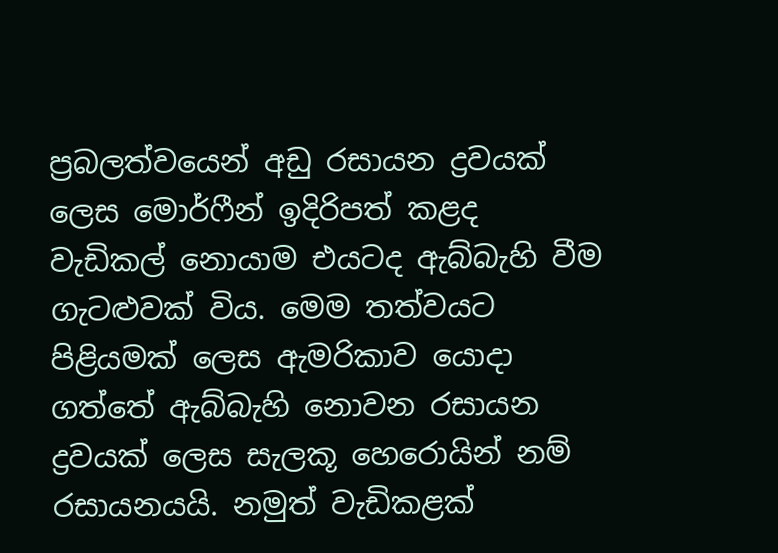ප්‍රබලත්වයෙන් අඩු රසායන ද්‍රවයක් ලෙස මොර්ෆීන් ඉදිරිපත් කළද වැඩිකල් නොයාම එයටද ඇබ්බැහි වීම ගැටළුවක් විය. මෙම තත්වයට පිළියමක් ල‍ෙස ඇමරිකාව යොදා ගත්තේ ඇබ්බැහි නොවන රසායන ද්‍රවයක් ලෙස සැලකූ හෙරොයින් නම් රසායනයයි. නමුත් වැඩිකළක්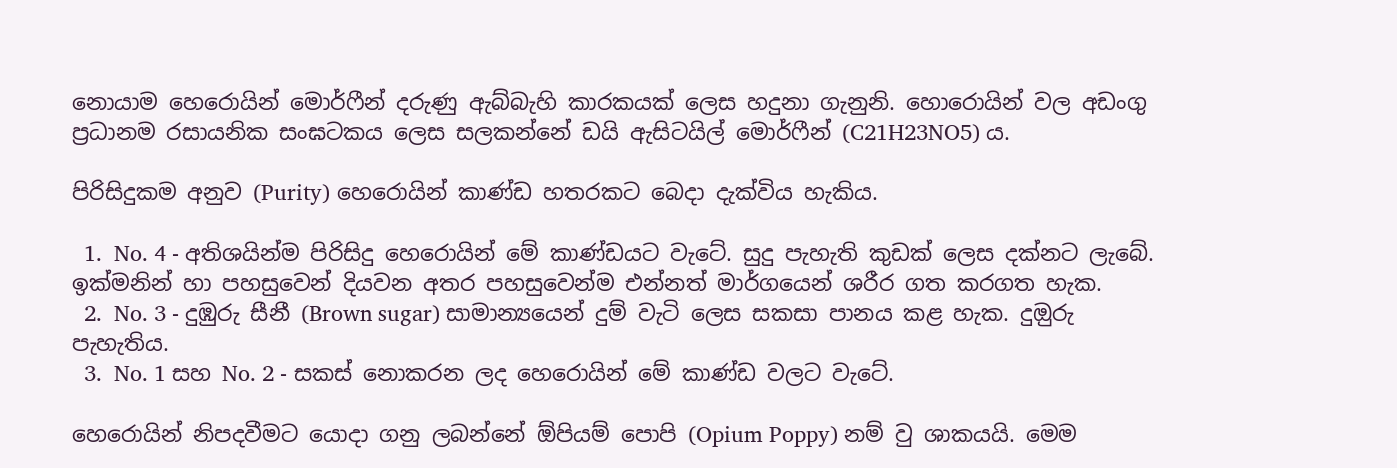නොයාම හෙරොයින් මොර්ෆීන් දරුණු ඇබ්බැහි කාරකයක් ලෙස හදුනා ගැනුනි. හොර‍ොයින් වල අඩංගු ප්‍රධානම රසායනික සංඝටකය ලෙස සලකන්නේ ඩයි ඇසිටයිල් මොර්ෆීන් (C21H23NO5) ය.

පිරිසිදුකම අනුව (Purity) හෙර‍ොයින් කාණ්ඩ හතරකට බෙදා දැක්විය හැකිය.

  1.  No. 4 - අතිශයින්ම පිරිසිදු හෙර‍ොයින් මේ කාණ්ඩයට වැටේ. සුදු පැහැති කුඩක් ලෙස දක්නට ලැබේ. ඉක්මනින් හා පහසුවෙන් දියවන අතර පහසුවෙන්ම එන්නත් මාර්ගයෙන් ශරීර ගත කරගත හැක.
  2.  No. 3 - දුඹුරු සීනී (Brown sugar) සාමාන්‍යයෙන් දුම් වැටි ලෙස සකසා පානය කළ හැක. දුඔුරු පැහැතිය.
  3.  No. 1 සහ No. 2 - සකස් නොකරන ලද හෙර‍ොයින් මේ කාණ්ඩ වලට වැටේ.

හෙර‍ොයින් නිපදවීමට යොදා ගනු ලබන්න‍ේ ඕපියම් ප‍ොපි (Opium Poppy) නම් වු ශාකයයි. මෙම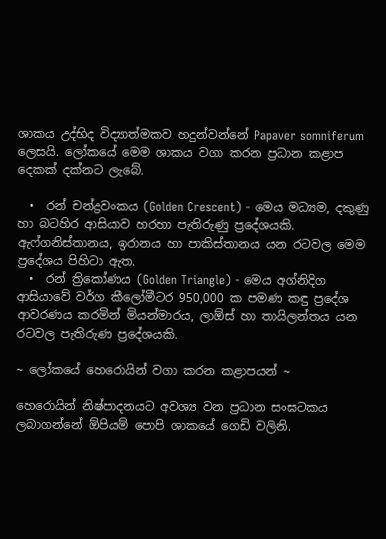ශාකය උද්භිද විද්‍යාත්මකව හදුන්වන්නේ Papaver somniferum ලෙසයි. ලෝකය‍ේ මෙම ශාකය වගා කරන ප්‍රධාන කළාප දෙකක් දක්නට ලැබේ.

  •  රන් චන්ද්‍රවංකය (Golden Crescent) - මෙය මධ්‍යම, දකුණු හා බටහිර ආසියාව හරහා පැතිරුණු ප්‍රදේශයකි. ඇෆ්ගනිස්තානය, ඉරානය හා පාකිස්තානය යන රටවල මෙම ප්‍රදේශය පිහිටා ඇත.
  •  රන් ත්‍රිකෝණය (Golden Triangle) - මෙය අග්නිදිග ආසියාවේ වර්ග කීල‍ෝමීටර 950,000 ක පමණ කඳු ප්‍රදේශ ආවරණය කරමින් මියන්මාරය, ලාඕස් හා තායිලන්තය යන රටවල පැතිරුණ ප්‍රදේශයකි.

~ ලෝකයේ හෙරෙ‍ායින් වගා කරන කළාපයන් ~

හෙර‍ොයින් නිෂ්පාදනයට අවශ්‍ය වන ප්‍රධාන සංඝටකය ලබාගන්නේ ඕපියම් ප‍ොපි ශාකයේ ගෙඩි වලිනි.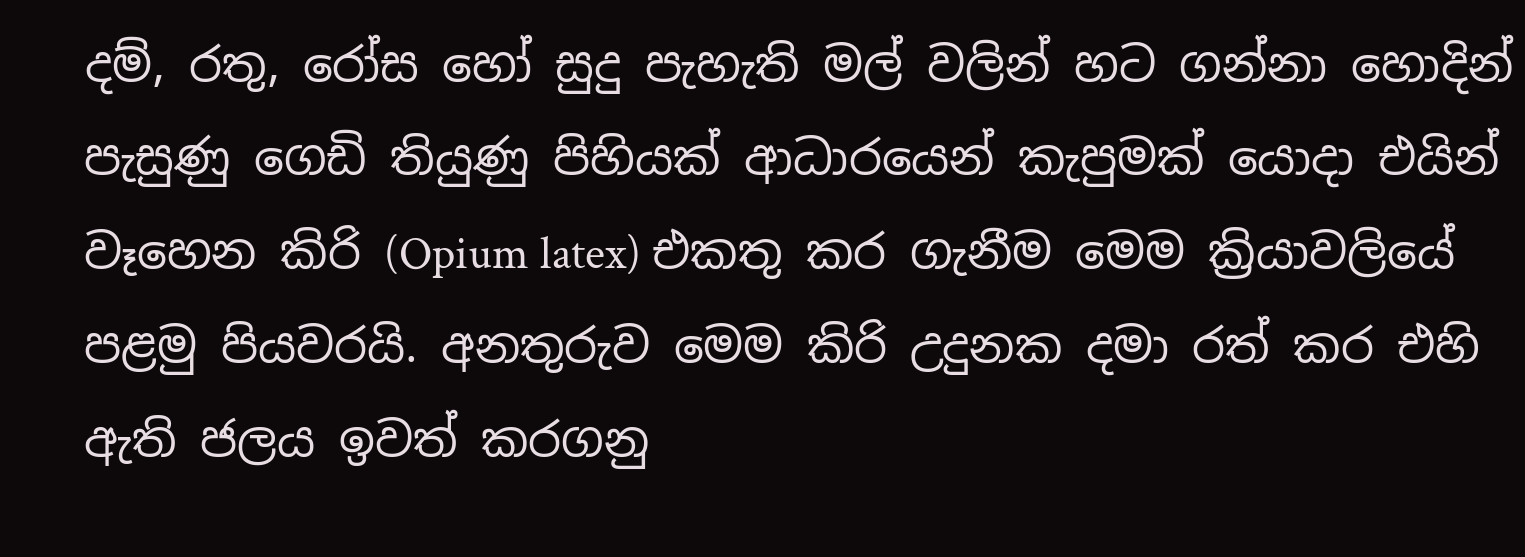දම්, රතු, ර‍ෝස හෝ සුදු පැහැති මල් වලින් හට ගන්නා හොදින් පැසුණු ගෙඩි තියුණු පිහියක් ආධාරයෙන් කැපුමක්‍ යොදා එයින් වෑහෙන කිරි (Opium latex) එකතු කර ගැනීම මෙම ක්‍රියාවලියේ පළමු පියවරයි. අනතුරුව මෙම කිරි උදුනක දමා රත් කර එහි ඇති ජලය ඉවත් කරගනු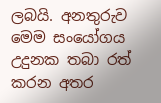ලබයි. අනතුරුව මෙම සංයෝගය උදුනක තබා රත් කරන අතර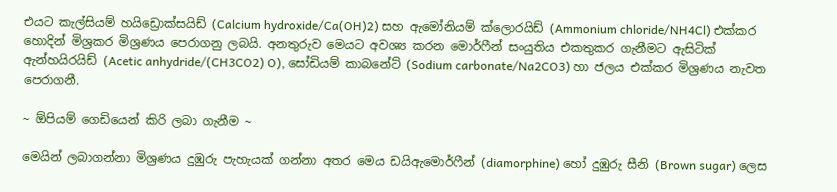එයට කැල්සියම් හයිඩ්‍රොක්සයිඩ් (Calcium hydroxide/Ca(OH)2) සහ ඇමෝනියම් ක්ල‍ොරයිඩ් (Ammonium chloride/NH4Cl) එක්කර හොදින් මිශ්‍රකර මිශ්‍රණය පෙරාගනු ලබයි. අනතුරුව මෙයට අවශ්‍ය කරන මොර්ෆීන් සංයුතිය එකතුකර ගැනීමට ඇසිටික් ඇන්හයිරයිඩ් (Acetic anhydride/(CH3CO2) O), සෝඩියම් කාබනේට් (Sodium carbonate/Na2CO3) හා ජලය එක්කර මිශ්‍රණය නැවත පෙරාගනී.

~ ඕපියම් ගෙඩියෙන් කිරි ලබා ගැනීම ~

මෙයින් ලබාගන්නා මිශ්‍රණය දුඹුරු පැහැයක් ගන්නා අතර මෙය ඩයිඇමොර්ෆීන් (diamorphine) හෝ දුඹුරු සීනි (Brown sugar) ලෙස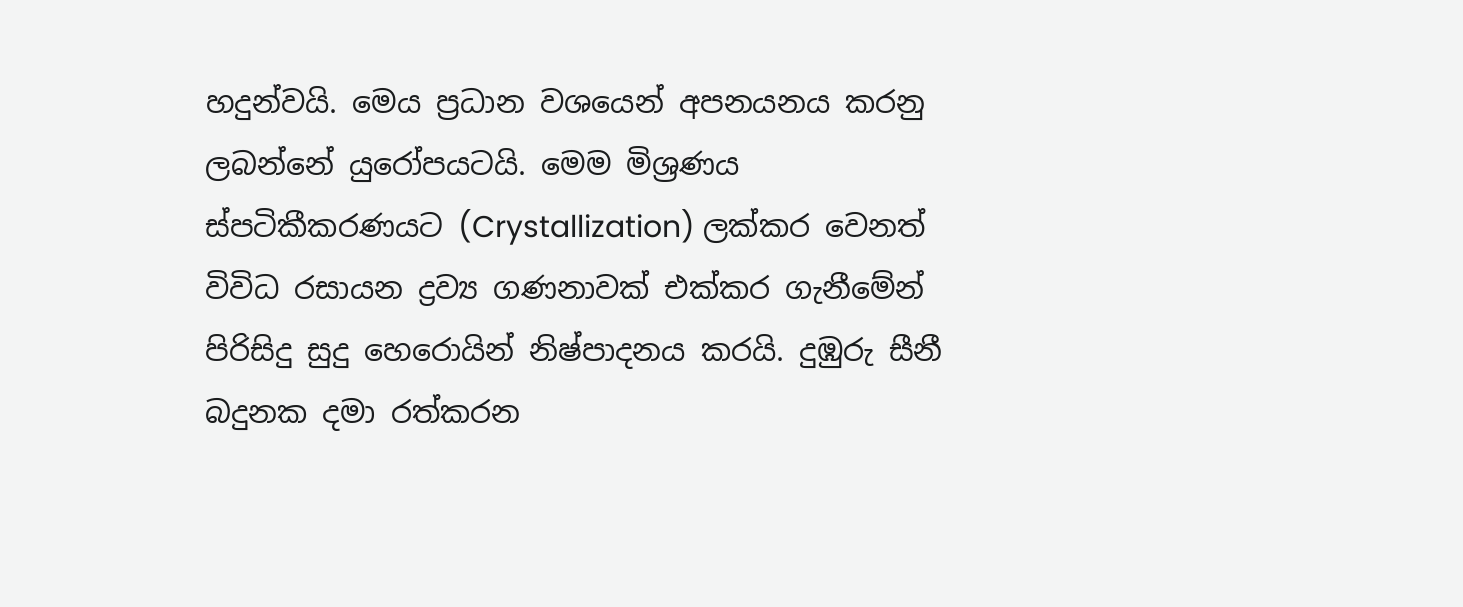හදුන්වයි. මෙය ප්‍රධාන වශයෙන් අපනයනය කරනු ලබන්නේ යුර‍ෝපයටයි. මෙම මිශ්‍රණය ස්පටිකීකරණයට (Crystallization) ලක්කර වෙනත් විවිධ රසායන ද්‍රව්‍ය ගණනාවක් එක්කර ගැනීමේන් පිරිසිදු සුදු හෙර‍ොයින් නිෂ්පාදනය කරයි. දුඹුරු සීනී බදුනක දමා රත්කරන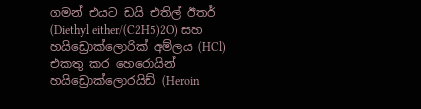ගමන් එයට ඩයි එතිල් ඊතර් (Diethyl either/(C2H5)2O) සහ හයිඩ්‍රොක්ලොරික් අම්ලය (HCl) එකතු කර හෙරොයින් හයිඩ්‍රොක්ලොරයිඩ් (Heroin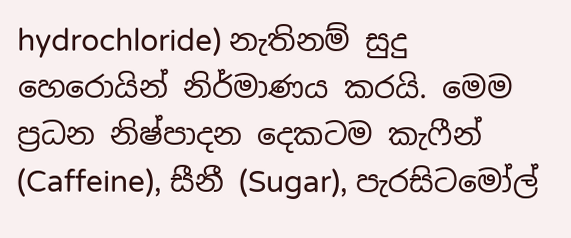hydrochloride) නැතිනම් සුදු හෙර‍ොයින් නිර්මාණය කරයි. මෙම ප්‍රධන නිෂ්පාදන දෙකටම කැෆීන් (Caffeine), සීනී (Sugar), පැරසිටමෝල්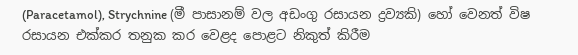(Paracetamol), Strychnine (මී පාසානම් වල අඩංගු රසායන ද්‍රව්‍යකි) හෝ වෙනත් විෂ රසායන එක්කර තනුක කර වෙළද පොළට නිකුත් කිරීම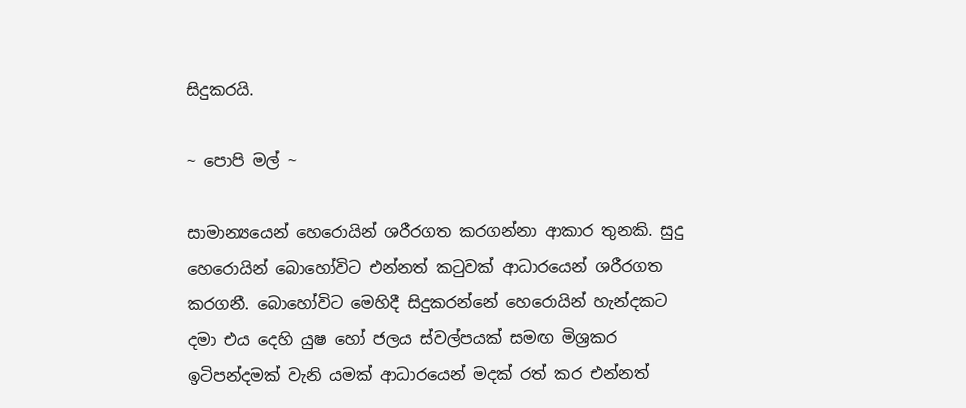සිදුකරයි.

~ ප‍ොපි මල් ~

සාමාන්‍යයෙන් හෙර‍ොයින් ශරීරගත කරගන්නා ආකාර තුනකි. සුදු හෙර‍ොයින් බොහෝවිට එන්නත් කටුවක් ආධාරයෙන් ශරීරගත කරගනී. බොහ‍ෝවිට මෙහිදී සිදුකරන්න‍ේ හෙර‍ොයින් හැන්දකට දමා එය දෙහි යුෂ හෝ ජලය ස්වල්පයක් සමඟ මිශ්‍රකර ඉටිපන්දමක් වැනි යමක් ආධාරයෙන් මදක් රත් කර එන්නත්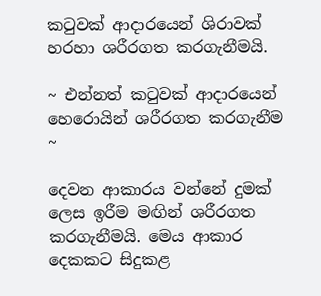කටුවක් ආදාරයෙන් ශිරාවක් හරහා ශරීරගත කරගැනීමයි.

~ එන්නත් කටුවක් ආදාරයෙන් හෙරොයින් ශරීරගත කරගැනීම ~

දෙවන ආකාරය වන්නේ දුමක් ලෙස ඉරීම මඟින් ශරීරගත කරගැනීමයි. මෙය ආකාර දෙකකට සිදුකළ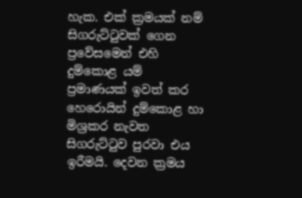හැක. එක් ක්‍රමයක් නම් සිගරුට්ටුවක් ගෙන ප්‍රවේසමෙන් එහි දුම්ක‍ොළ යම් ප්‍රමාණයක් ඉවත් කර හෙර‍ොයින් දුම්ක‍ොළ හා මිශ්‍රකර නැවත සිගරුට්ටුව පුරවා එය ඉරීමයි. දෙවන ක්‍රමය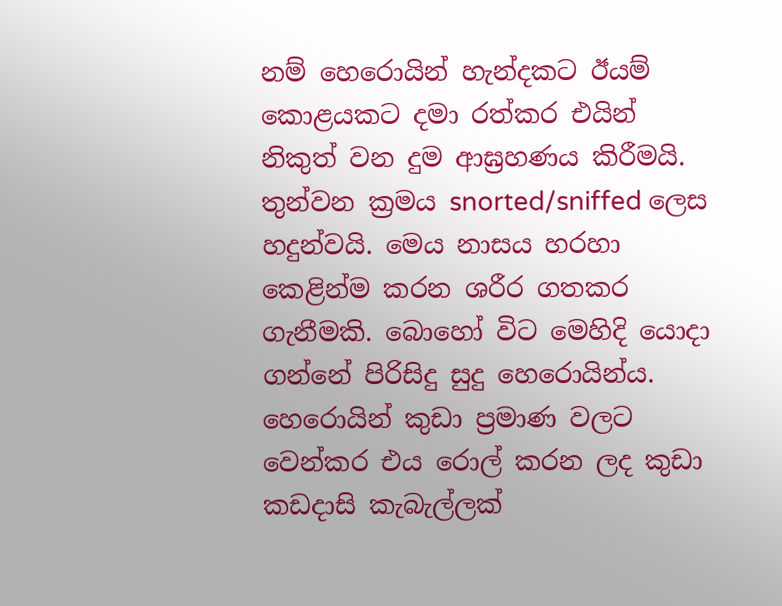නම් හෙර‍ොයින් හැන්දකට ඊයම් ක‍ොළයකට දමා රත්කර එයින් නිකුත් වන දුම ආඝ්‍රහණය කිරීමයි. තුන්වන ක්‍රමය snorted/sniffed ල‍ෙස හදුන්වයි. මෙය නාසය හරහා කෙළින්ම කරන ශරීර ගතකර ගැනීමකි. බොහෝ විට මෙහිදි යොදා ගන්න‍ේ පිරිසිදු සුදු හෙර‍ොයින්ය. හෙර‍ොයින් කුඩා ප්‍රමාණ වලට වෙන්කර එය ර‍ොල් කරන ලද කුඩා කඩදාසි කැබැල්ලක්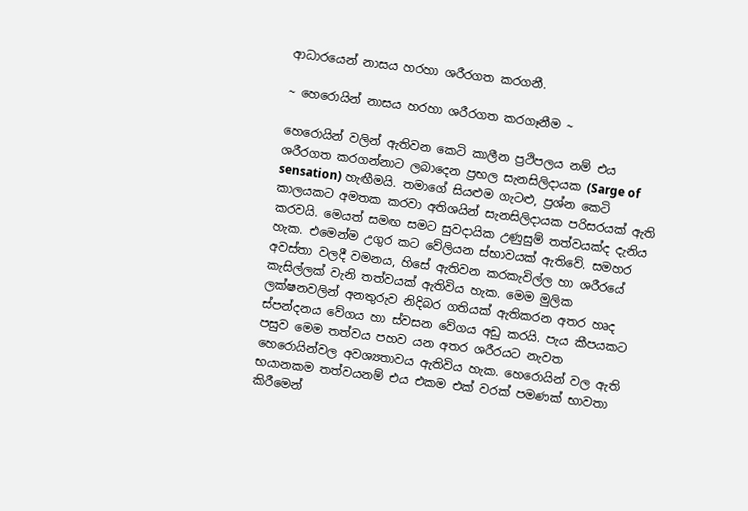ආධාරයෙන් නාසය හරහා ශරීරගත කරගනී.

~ හෙරොයින් නාසය හරහා ශරීරගත කරගෑනීම ~

හෙර‍ොයින් වලින් ඇතිවන කෙටි කාලීන ප්‍රථිපලය නම් එය ශරීරගත කරගන්නාට ලබාදෙන ප්‍රභල සැනසිලිදායක (Sarge of sensation) හැඟීමයි. තමාග‍ේ සියළුම ගැටළු, ප්‍රශ්න ක‍ෙටි කාලයකට අමතක කරවා අතිශයින් සැනසිලිදායක පරිසරයක් ඇති කරවයි. මෙයත් සමඟ සමට සුවදායික උණුසුම් තත්වයක්ද දැනිය හැක. එ‍මෙන්ම උගුර කට වේලියන ස්භාවයක් ඇතිවේ. සමහර අවස්තා වලදී වමනය, හිසේ ඇතිවන කරකැවිල්ල හා ශරීරයේ කැසිල්ලක් වැනි තත්වයක් ඇතිවිය හැක. මෙම මුලික ලක්ෂනවලින් අනතුරුව නිදිබර ගතියක් ඇතිකරන අතර හෘද ස්පන්දනය වේගය හා ස්වසන වේගය අඩු කරයි‍. පැය කීපයකට පසුව මෙම තත්වය පහව යන අතර ශරීරයට නැවත හෙර‍ොයින්වල අවශ්‍යතාවය ඇතිවිය හැක. හෙර‍ොයින් වල ඇති භයානකම තත්වයනම් එය එකම එක් වරක් පමණක් භාවතා කිරීමෙන්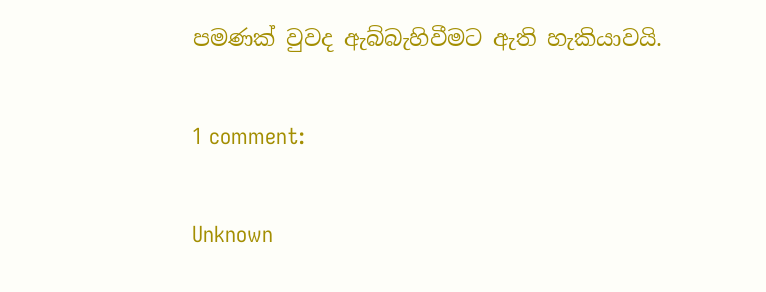පමණක් වුවද ඇබ්බැහිවීමට ඇති හැකියාවයි.

1 comment:

Unknown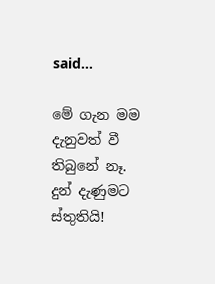said...

මේ ගැන මම දැනුවත් වී තිබුනේ නෑ. දුන් දැණුමට ස්තුතියි!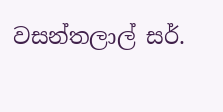වසන්තලාල් සර්.